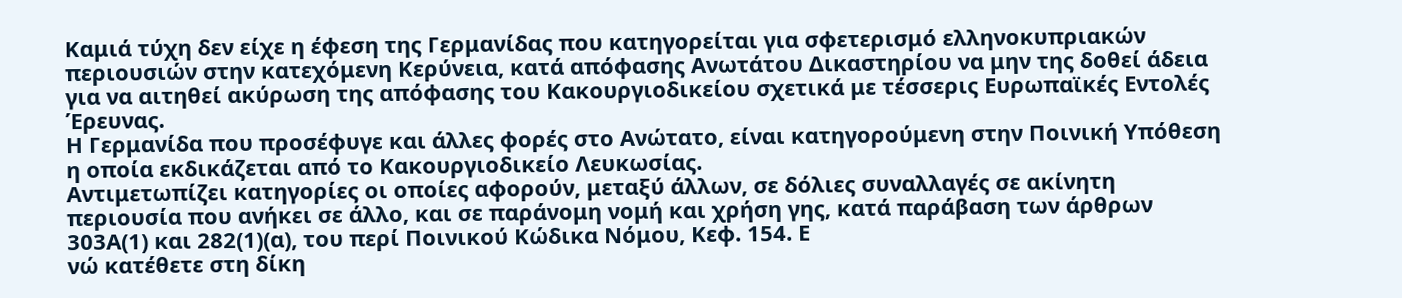Καμιά τύχη δεν είχε η έφεση της Γερμανίδας που κατηγορείται για σφετερισμό ελληνοκυπριακών περιουσιών στην κατεχόμενη Κερύνεια, κατά απόφασης Ανωτάτου Δικαστηρίου να μην της δοθεί άδεια για να αιτηθεί ακύρωση της απόφασης του Κακουργιοδικείου σχετικά με τέσσερις Ευρωπαϊκές Εντολές Έρευνας.
Η Γερμανίδα που προσέφυγε και άλλες φορές στο Ανώτατο, είναι κατηγορούμενη στην Ποινική Υπόθεση η οποία εκδικάζεται από το Κακουργιοδικείο Λευκωσίας.
Αντιμετωπίζει κατηγορίες οι οποίες αφορούν, μεταξύ άλλων, σε δόλιες συναλλαγές σε ακίνητη περιουσία που ανήκει σε άλλο, και σε παράνομη νομή και χρήση γης, κατά παράβαση των άρθρων 303Α(1) και 282(1)(α), του περί Ποινικού Κώδικα Νόμου, Κεφ. 154. Ε
νώ κατέθετε στη δίκη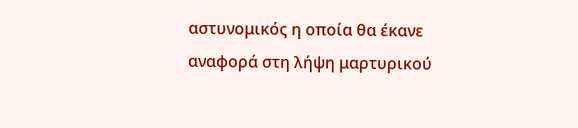αστυνομικός η οποία θα έκανε αναφορά στη λήψη μαρτυρικού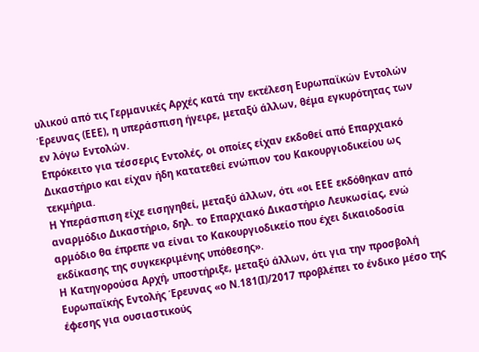υλικού από τις Γερμανικές Αρχές κατά την εκτέλεση Ευρωπαϊκών Εντολών Έρευνας (ΕΕΕ), η υπεράσπιση ήγειρε, μεταξύ άλλων, θέμα εγκυρότητας των εν λόγω Εντολών.
Επρόκειτο για τέσσερις Εντολές, οι οποίες είχαν εκδοθεί από Επαρχιακό Δικαστήριο και είχαν ήδη κατατεθεί ενώπιον του Κακουργιοδικείου ως τεκμήρια.
Η Υπεράσπιση είχε εισηγηθεί, μεταξύ άλλων, ότι «οι ΕΕΕ εκδόθηκαν από αναρμόδιο Δικαστήριο, δηλ. το Επαρχιακό Δικαστήριο Λευκωσίας, ενώ αρμόδιο θα έπρεπε να είναι το Κακουργιοδικείο που έχει δικαιοδοσία εκδίκασης της συγκεκριμένης υπόθεσης».
Η Κατηγορούσα Αρχή, υποστήριξε, μεταξύ άλλων, ότι για την προσβολή Ευρωπαϊκής Εντολής Έρευνας «ο Ν.181(Ι)/2017 προβλέπει το ένδικο μέσο της έφεσης για ουσιαστικούς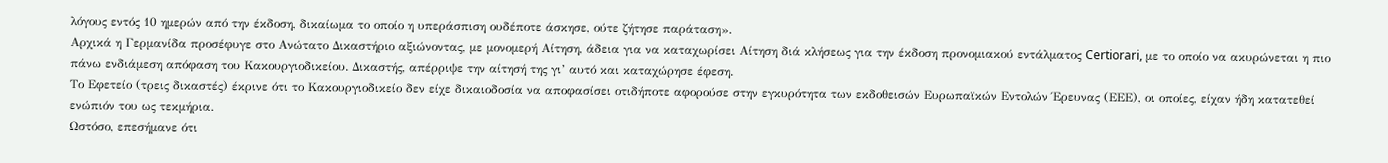λόγους εντός 10 ημερών από την έκδοση, δικαίωμα το οποίο η υπεράσπιση ουδέποτε άσκησε, ούτε ζήτησε παράταση».
Αρχικά η Γερμανίδα προσέφυγε στο Ανώτατο Δικαστήριο αξιώνοντας, με μονομερή Αίτηση, άδεια για να καταχωρίσει Αίτηση διά κλήσεως για την έκδοση προνομιακού εντάλματος Certiorari, με το οποίο να ακυρώνεται η πιο πάνω ενδιάμεση απόφαση του Κακουργιοδικείου. Δικαστής, απέρριψε την αίτησή της γι’ αυτό και καταχώρησε έφεση.
Το Εφετείο (τρεις δικαστές) έκρινε ότι το Κακουργιοδικείο δεν είχε δικαιοδοσία να αποφασίσει οτιδήποτε αφορούσε στην εγκυρότητα των εκδοθεισών Ευρωπαϊκών Εντολών Έρευνας (ΕΕΕ), οι οποίες, είχαν ήδη κατατεθεί ενώπιόν του ως τεκμήρια.
Ωστόσο, επεσήμανε ότι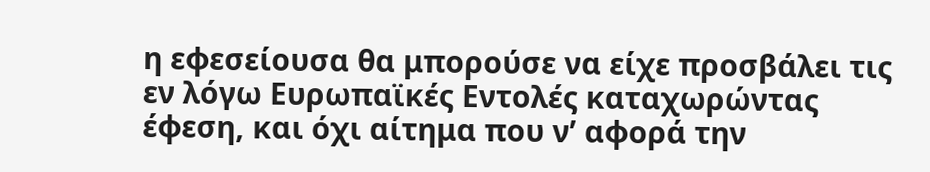η εφεσείουσα θα μπορούσε να είχε προσβάλει τις εν λόγω Ευρωπαϊκές Εντολές καταχωρώντας έφεση, και όχι αίτημα που ν’ αφορά την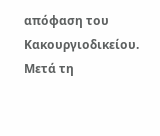απόφαση του Κακουργιοδικείου. Μετά τη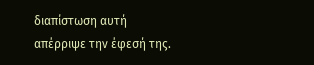διαπίστωση αυτή απέρριψε την έφεσή της.